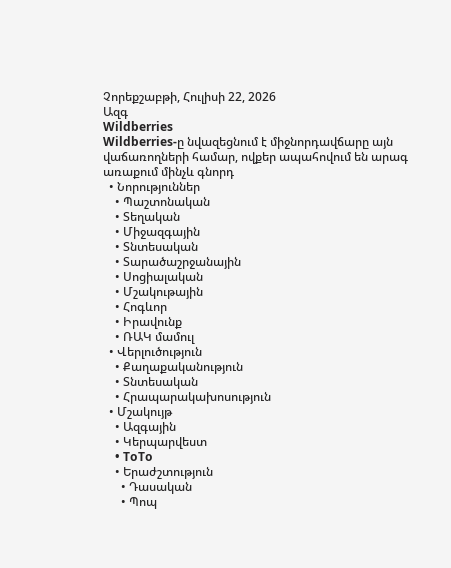Չորեքշաբթի, Հուլիսի 22, 2026
Ազգ
Wildberries
Wildberries-ը նվազեցնում է միջնորդավճարը այն վաճառողների համար, ովքեր ապահովում են արագ առաքում մինչև գնորդ
  • Նորություններ
    • Պաշտոնական
    • Տեղական
    • Միջազգային
    • Տնտեսական
    • Տարածաշրջանային
    • Սոցիալական
    • Մշակութային
    • Հոգևոր
    • Իրավունք
    • ՌԱԿ մամուլ
  • Վերլուծություն
    • Քաղաքականություն
    • Տնտեսական
    • Հրապարակախոսություն
  • Մշակույթ
    • Ազգային
    • Կերպարվեստ
    • ToTo
    • Երաժշտություն
      • Դասական
      • Պոպ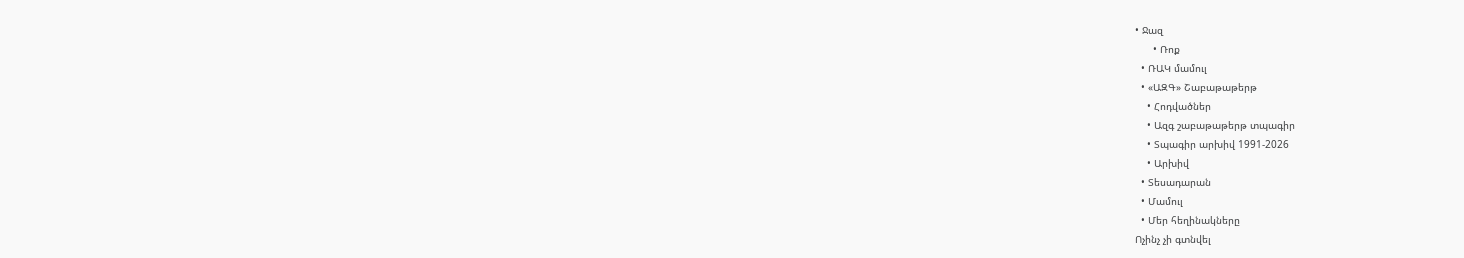• Ջազ
      • Ռոք
  • ՌԱԿ մամուլ
  • «ԱԶԳ» Շաբաթաթերթ
    • Հոդվածներ
    • Ազգ շաբաթաթերթ տպագիր
    • Տպագիր արխիվ 1991-2026
    • Արխիվ
  • Տեսադարան
  • Մամուլ
  • Մեր հեղինակները
Ոչինչ չի գտնվել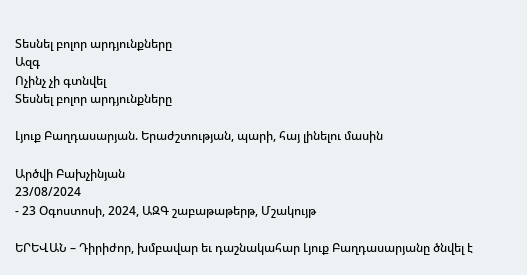Տեսնել բոլոր արդյունքները
Ազգ
Ոչինչ չի գտնվել
Տեսնել բոլոր արդյունքները

Լյուք Բաղդասարյան. Երաժշտության, պարի, հայ լինելու մասին

Արծվի Բախչինյան
23/08/2024
- 23 Օգոստոսի, 2024, ԱԶԳ շաբաթաթերթ, Մշակույթ

ԵՐԵՎԱՆ – Դիրիժոր, խմբավար եւ դաշնակահար Լյուք Բաղդասարյանը ծնվել է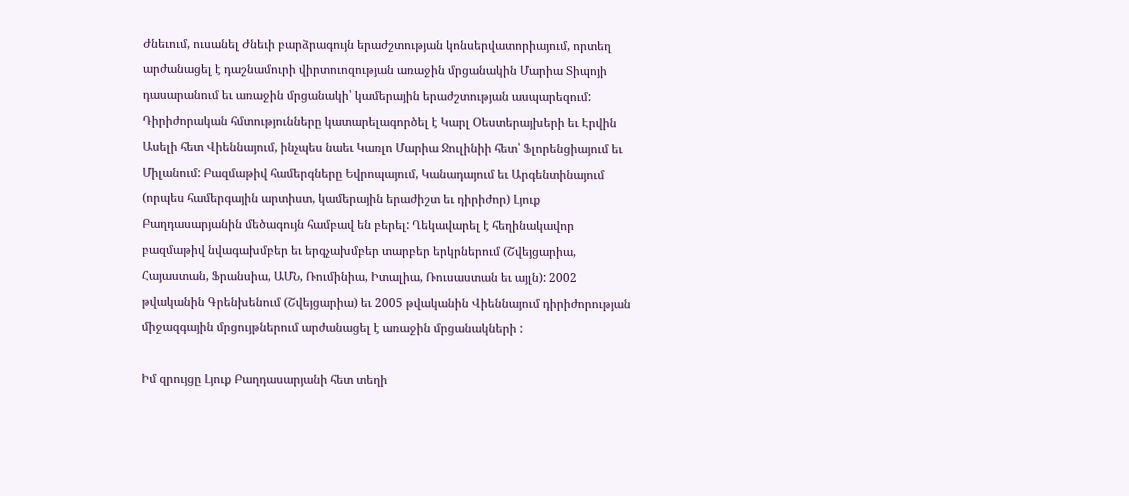Ժնեւում, ուսանել Ժնեւի բարձրագույն երաժշտության կոնսերվատորիայում, որտեղ արժանացել է դաշնամուրի վիրտուոզության առաջին մրցանակին Մարիա Տիպոյի դասարանում եւ առաջին մրցանակի՝ կամերային երաժշտության ասպարեզում: Դիրիժորական հմտությունները կատարելագործել է Կարլ Օեստերայխերի եւ Էրվին Ասելի հետ Վիեննայում, ինչպես նաեւ Կառլո Մարիա Ջուլինիի հետ՝ Ֆլորենցիայում եւ Միլանում: Բազմաթիվ համերգները Եվրոպայում, Կանադայում եւ Արգենտինայում (որպես համերգային արտիստ, կամերային երաժիշտ եւ դիրիժոր) Լյուք Բաղդասարյանին մեծագույն համբավ են բերել: Ղեկավարել է հեղինակավոր բազմաթիվ նվագախմբեր եւ երգչախմբեր տարբեր երկրներում (Շվեյցարիա, Հայաստան, Ֆրանսիա, ԱՄՆ, Ռումինիա, Իտալիա, Ռուսաստան եւ այլն): 2002 թվականին Գրենխենում (Շվեյցարիա) եւ 2005 թվականին Վիեննայում դիրիժորության միջազգային մրցույթներում արժանացել է առաջին մրցանակների :

Իմ զրույցը Լյուք Բաղդասարյանի հետ տեղի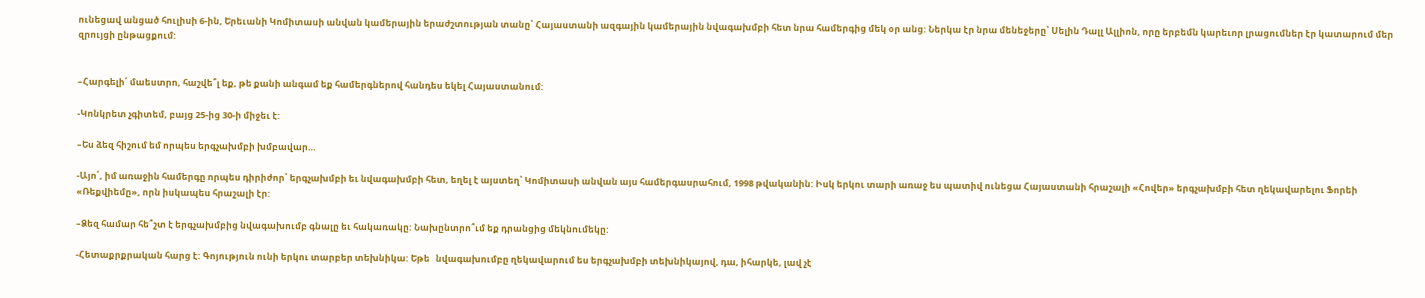ունեցավ անցած հուլիսի 6-ին, Երեւանի Կոմիտասի անվան կամերային երաժշտության տանը՝ Հայաստանի ազգային կամերային նվագախմբի հետ նրա համերգից մեկ օր անց: Ներկա էր նրա մենեջերը՝ Սելին Դալլ Ալլիոն, որը երբեմն կարեւոր լրացումներ էր կատարում մեր զրույցի ընթացքում:


–Հարգելի՛ մաեստրո, հաշվե՞լ եք, թե քանի անգամ եք համերգներով հանդես եկել Հայաստանում:

-Կոնկրետ չգիտեմ, բայց 25-ից 30-ի միջեւ է:

–Ես ձեզ հիշում եմ որպես երգչախմբի խմբավար…

-Այո՛, իմ առաջին համերգը որպես դիրիժոր՝ երգչախմբի եւ նվագախմբի հետ, եղել է այստեղ՝ Կոմիտասի անվան այս համերգասրահում, 1998 թվականին: Իսկ երկու տարի առաջ ես պատիվ ունեցա Հայաստանի հրաշալի «Հովեր» երգչախմբի հետ ղեկավարելու Ֆորեի «Ռեքվիեմը», որն իսկապես հրաշալի էր:

–Ձեզ համար հե՞շտ է երգչախմբից նվագախումբ գնալը եւ հակառակը: Նախընտրո՞ւմ եք դրանցից մեկնումեկը:

-Հետաքրքրական հարց է: Գոյություն ունի երկու տարբեր տեխնիկա: Եթե   նվագախումբը ղեկավարում ես երգչախմբի տեխնիկայով, դա, իհարկե, լավ չէ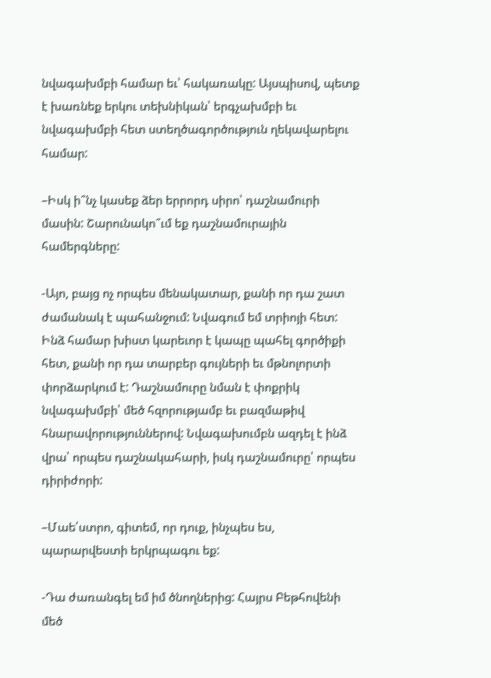նվագախմբի համար եւ՝ հակառակը: Այսպիսով, պետք է խառնեք երկու տեխնիկան՝ երգչախմբի եւ նվագախմբի հետ ստեղծագործություն ղեկավարելու համար:

–Իսկ ի՞նչ կասեք ձեր երրորդ սիրո՝ դաշնամուրի մասին: Շարունակո՞ւմ եք դաշնամուրային համերգները:

-Այո, բայց ոչ որպես մենակատար, քանի որ դա շատ ժամանակ է պահանջում: Նվագում եմ տրիոյի հետ: Ինձ համար խիստ կարեւոր է կապը պահել գործիքի հետ, քանի որ դա տարբեր գույների եւ մթնոլորտի փորձարկում է: Դաշնամուրը նման է փոքրիկ նվագախմբի՝ մեծ հզորությամբ եւ բազմաթիվ հնարավորություններով: Նվագախումբն ազդել է ինձ վրա՝ որպես դաշնակահարի, իսկ դաշնամուրը՝ որպես դիրիժորի:

–Մաե՛ստրո, գիտեմ, որ դուք, ինչպես ես, պարարվեստի երկրպագու եք:

-Դա ժառանգել եմ իմ ծնողներից: Հայրս Բեթհովենի մեծ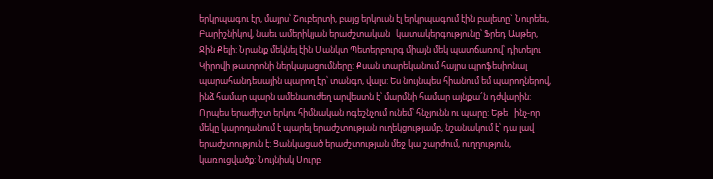երկրպագու էր, մայրս՝ Շուբերտի, բայց երկուսն էլ երկրպագում էին բալետը` Նուրեեւ, Բարիշնիկով, նաեւ ամերիկյան երաժշտական   կատակերգությունը՝ Ֆրեդ Ասթեր, Ջին Քելի: Նրանք մեկնել էին Սանկտ Պետերբուրգ միայն մեկ պատճառով՝ դիտելու Կիրովի թատրոնի ներկայացումները: Քսան տարեկանում հայրս պրոֆեսիոնալ պարահանդեսային պարող էր՝ տանգո, վալս: Ես նույնպես հիանում եմ պարողներով, ինձ համար պարն ամենաուժեղ արվեստն է՝ մարմնի համար այնքա՜ն դժվարին: Որպես երաժիշտ երկու հիմնական ոգեշնչում ունեմ՝ հնչյունն ու պարը: Եթե   ինչ-որ մեկը կարողանում է պարել երաժշտության ուղեկցությամբ, նշանակում է՝ դա լավ երաժշտություն է: Ցանկացած երաժշտության մեջ կա շարժում, ուղղություն, կառուցվածք: Նույնիսկ Սուրբ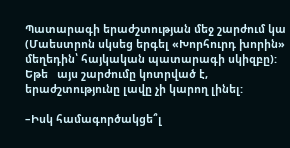Պատարագի երաժշտության մեջ շարժում կա (Մաեստրոն սկսեց երգել «Խորհուրդ խորին» մեղեդին՝ հայկական պատարագի սկիզբը): Եթե   այս շարժումը կոտրված է, երաժշտությունը լավը չի կարող լինել:

–Իսկ համագործակցե՞լ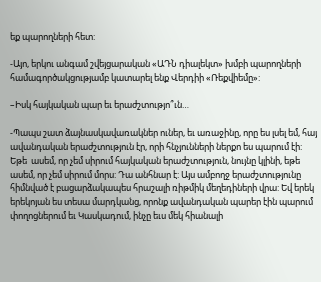եք պարողների հետ:

-Այո, երկու անգամ շվեյցարական «ԱԴՆ դիալեկտ» խմբի պարողների համագործակցությամբ կատարել ենք Վերդիի «Ռեքվիեմը»:

–Իսկ հայկական պար եւ երաժշտությո՞ւն…

-Պապս շատ ձայնասկավառակներ ուներ, եւ առաջինը, որը ես լսել եմ, հայ ավանդական երաժշտություն էր, որի հնչյունների ներքո ես պարում էի: Եթե  ասեմ, որ չեմ սիրում հայկական երաժշտություն, նույնը կլինի, եթե ասեմ, որ չեմ սիրում մորս: Դա անհնար է: Այս ամբողջ երաժշտությունը հիմնված է բացարձակապես հրաշալի ռիթմիկ մեղեդիների վրա: Եվ երեկ երեկոյան ես տեսա մարդկանց, որոնք ավանդական պարեր էին պարում փողոցներում եւ Կասկադում, ինչը եւս մեկ հիանալի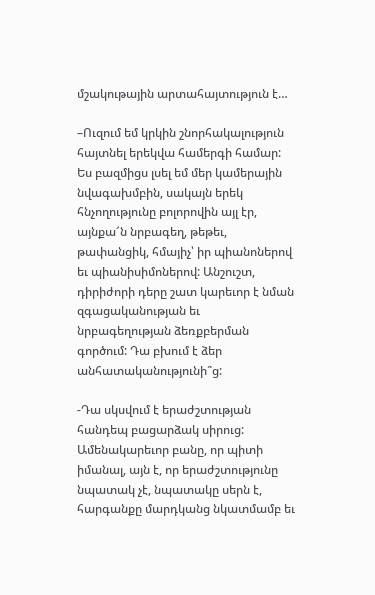մշակութային արտահայտություն է…

–Ուզում եմ կրկին շնորհակալություն հայտնել երեկվա համերգի համար: Ես բազմիցս լսել եմ մեր կամերային նվագախմբին, սակայն երեկ հնչողությունը բոլորովին այլ էր, այնքա՜ն նրբագեղ, թեթեւ, թափանցիկ, հմայիչ՝ իր պիանոներով եւ պիանիսիմոներով: Անշուշտ, դիրիժորի դերը շատ կարեւոր է նման զգացականության եւ նրբագեղության ձեռքբերման գործում: Դա բխում է ձեր անհատականությունի՞ց:

-Դա սկսվում է երաժշտության հանդեպ բացարձակ սիրուց: Ամենակարեւոր բանը, որ պիտի իմանալ, այն է, որ երաժշտությունը նպատակ չէ, նպատակը սերն է, հարգանքը մարդկանց նկատմամբ եւ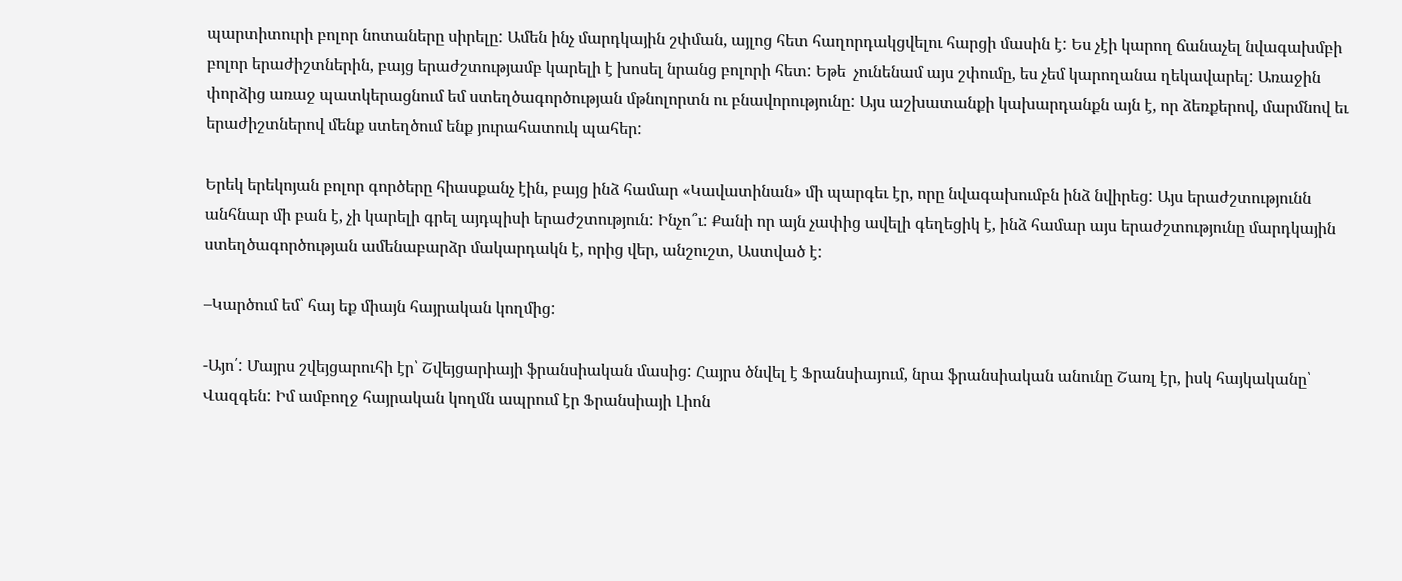պարտիտուրի բոլոր նոտաները սիրելը: Ամեն ինչ մարդկային շփման, այլոց հետ հաղորդակցվելու հարցի մասին է: Ես չէի կարող ճանաչել նվագախմբի բոլոր երաժիշտներին, բայց երաժշտությամբ կարելի է խոսել նրանց բոլորի հետ: Եթե  չունենամ այս շփումը, ես չեմ կարողանա ղեկավարել: Առաջին փորձից առաջ պատկերացնում եմ ստեղծագործության մթնոլորտն ու բնավորությունը: Այս աշխատանքի կախարդանքն այն է, որ ձեռքերով, մարմնով եւ երաժիշտներով մենք ստեղծում ենք յուրահատուկ պահեր:

Երեկ երեկոյան բոլոր գործերը հիասքանչ էին, բայց ինձ համար «Կավատինան» մի պարգեւ էր, որը նվագախումբն ինձ նվիրեց: Այս երաժշտությունն անհնար մի բան է, չի կարելի գրել այդպիսի երաժշտություն: Ինչո՞ւ: Քանի որ այն չափից ավելի գեղեցիկ է, ինձ համար այս երաժշտությունը մարդկային ստեղծագործության ամենաբարձր մակարդակն է, որից վեր, անշուշտ, Աստված է:

–Կարծում եմ՝ հայ եք միայն հայրական կողմից:

-Այո՛: Մայրս շվեյցարուհի էր՝ Շվեյցարիայի ֆրանսիական մասից: Հայրս ծնվել է Ֆրանսիայում, նրա ֆրանսիական անունը Շառլ էր, իսկ հայկականը՝ Վազգեն: Իմ ամբողջ հայրական կողմն ապրում էր Ֆրանսիայի Լիոն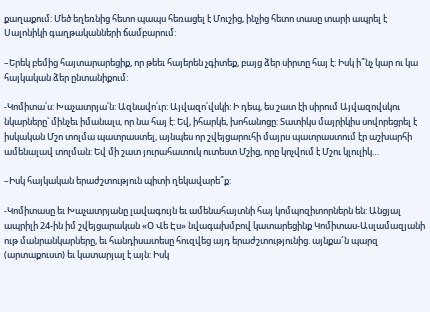քաղաքում: Մեծ եղեռնից հետո պապս հեռացել է Մուշից, ինչից հետո տասը տարի ապրել է Սալոնիկի գաղթականների ճամբարում:

–Երեկ բեմից հայտարարեցիք, որ թեեւ հայերեն չգիտեք, բայց ձեր սիրտը հայ է: Իսկ ի՞նչ կար ու կա հայկական ձեր ընտանիքում:

-Կոմիտա՛ս: Խաչատրյա՛ն: Ազնավո՛ւր: Այվազո՛վսկի: Ի դեպ, ես շատ էի սիրում Այվազովսկու նկարները՝ մինչեւ իմանալս, որ նա հայ է: Եվ, իհարկե, խոհանոցը: Տատիկս մայրիկիս սովորեցրել է իսկական Մշո տոլմա պատրաստել, այնպես որ շվեյցարուհի մայրս պատրաստում էր աշխարհի ամենալավ տոլման: Եվ մի շատ յուրահատուկ ուտեստ Մշից, որը կոչվում է Մշու կլուլիկ…

–Իսկ հայկական երաժշտություն պիտի ղեկավարե՞ք:

-Կոմիտասը եւ Խաչատրյանը լավագույն եւ ամենահայտնի հայ կոմպոզիտորներն են: Անցյալ ապրիլի 24-ին իմ շվեյցարական «Օ Վե Էս» նվագախմբով կատարեցինք Կոմիտաս-Ասլամազյանի ութ մանրանկարները, եւ հանդիսատեսը հուզվեց այդ երաժշտությունից. այնքա՜ն պարզ (արտաքուստ) եւ կատարյալ է այն: Իսկ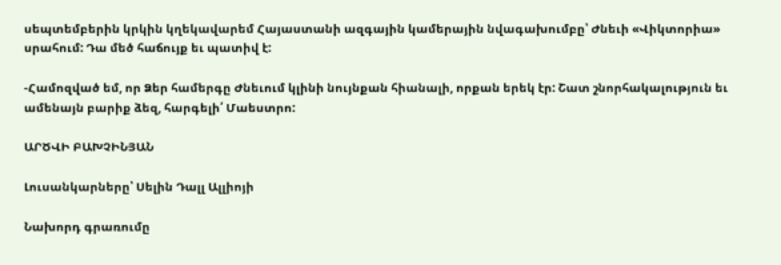սեպտեմբերին կրկին կղեկավարեմ Հայաստանի ազգային կամերային նվագախումբը՝ Ժնեւի «Վիկտորիա» սրահում: Դա մեծ հաճույք եւ պատիվ է:

-Համոզված եմ, որ Ձեր համերգը Ժնեւում կլինի նույնքան հիանալի, որքան երեկ էր: Շատ շնորհակալություն եւ ամենայն բարիք ձեզ, հարգելի՛ Մաեստրո:

ԱՐԾՎԻ ԲԱԽՉԻՆՅԱՆ

Լուսանկարները՝ Սելին Դալլ Ալլիոյի

Նախորդ գրառումը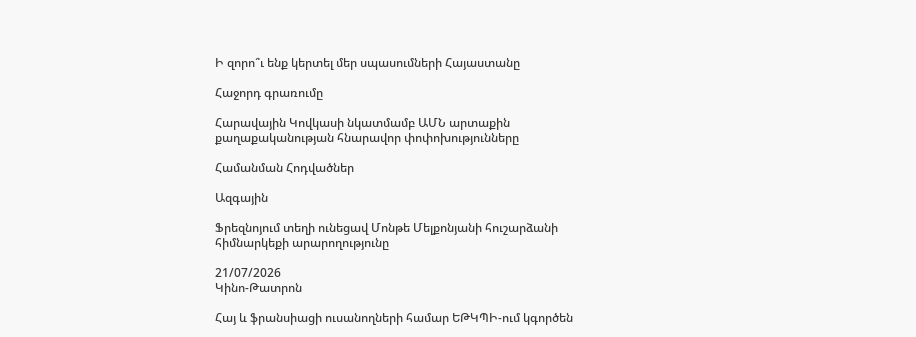Ի զորո՞ւ ենք կերտել մեր սպասումների Հայաստանը

Հաջորդ գրառումը

Հարավային Կովկասի նկատմամբ ԱՄՆ արտաքին քաղաքականության հնարավոր փոփոխությունները

Համանման Հոդվածներ

Ազգային

Ֆրեզնոյում տեղի ունեցավ Մոնթե Մելքոնյանի հուշարձանի հիմնարկեքի արարողությունը

21/07/2026
Կինո-Թատրոն

Հայ և ֆրանսիացի ուսանողների համար ԵԹԿՊԻ-ում կգործեն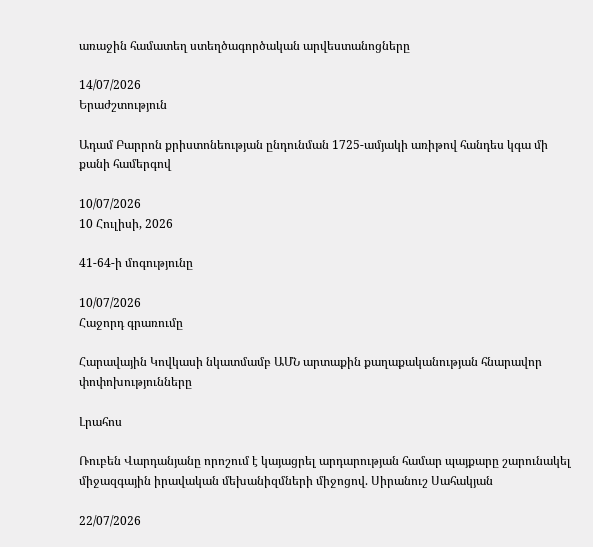առաջին համատեղ ստեղծագործական արվեստանոցները

14/07/2026
Երաժշտություն

Ադամ Բարրոն քրիստոնեության ընդունման 1725-ամյակի առիթով հանդես կգա մի քանի համերգով

10/07/2026
10 Հուլիսի, 2026

41-64-ի մոգությունը

10/07/2026
Հաջորդ գրառումը

Հարավային Կովկասի նկատմամբ ԱՄՆ արտաքին քաղաքականության հնարավոր փոփոխությունները

Լրահոս

Ռուբեն Վարդանյանը որոշում է կայացրել արդարության համար պայքարը շարունակել միջազգային իրավական մեխանիզմների միջոցով. Սիրանուշ Սահակյան

22/07/2026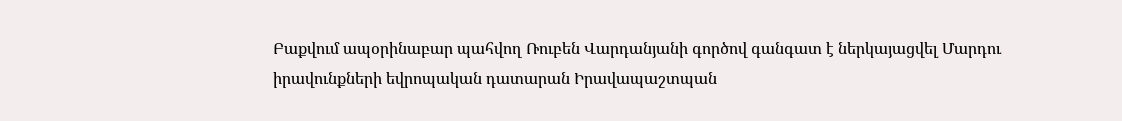Բաքվում ապօրինաբար պահվող Ռուբեն Վարդանյանի գործով գանգատ է ներկայացվել Մարդու իրավունքների եվրոպական դատարան Իրավապաշտպան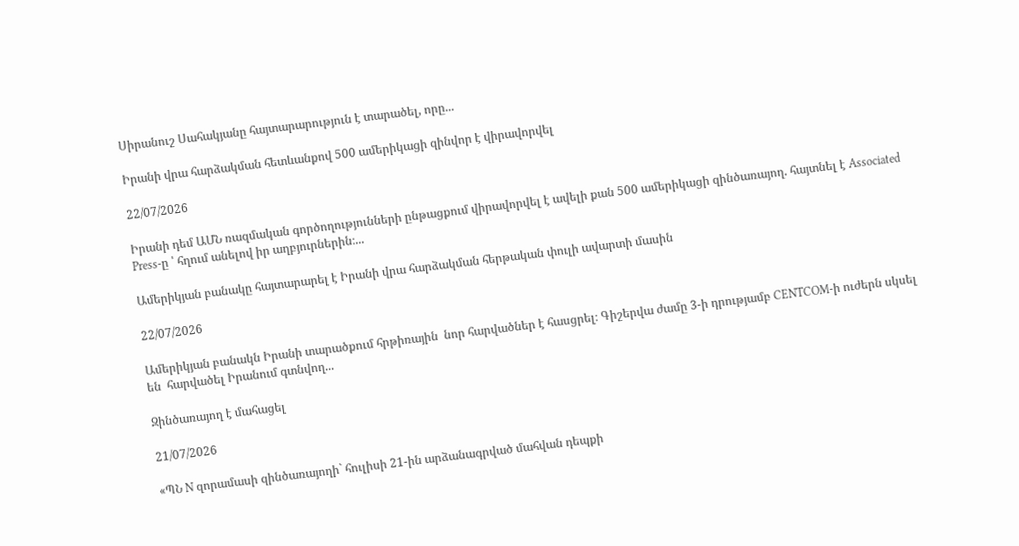Սիրանուշ Սահակյանը հայտարարություն է տարածել, որը...

Իրանի վրա հարձակման հետևանքով 500 ամերիկացի զինվոր է վիրավորվել

22/07/2026

Իրանի դեմ ԱՄՆ ռազմական գործողությունների ընթացքում վիրավորվել է ավելի քան 500 ամերիկացի զինծառայող. հայտնել է Associated Press-ը ՝ հղում անելով իր աղբյուրներին։...

Ամերիկյան բանակը հայտարարել է Իրանի վրա հարձակման հերթական փուլի ավարտի մասին

22/07/2026

Ամերիկյան բանակն Իրանի տարածքում հրթիռային  նոր հարվածներ է հասցրել։ Գիշերվա ժամը 3-ի դրությամբ CENTCOM-ի ուժերն սկսել են  հարվածել Իրանում գտնվող...

Զինծառայող է մահացել

21/07/2026

«ՊՆ N զորամասի զինծառայողի` հուլիսի 21-ին արձանագրված մահվան դեպքի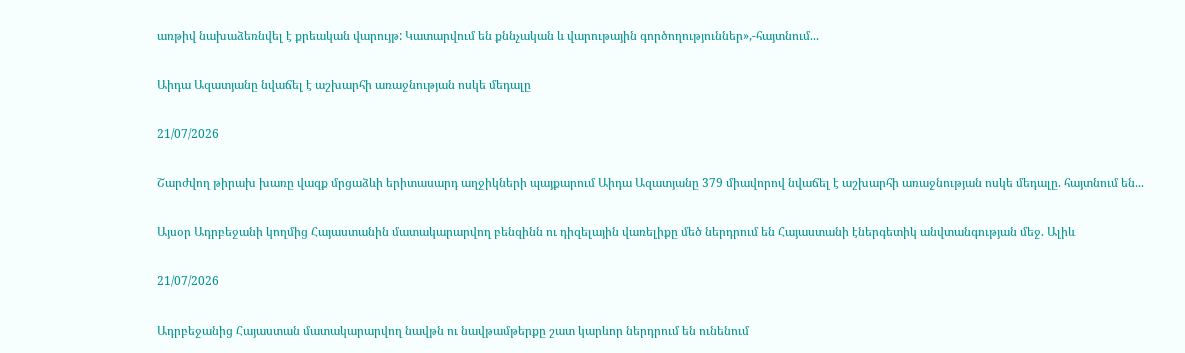առթիվ նախաձեռնվել է քրեական վարույթ: Կատարվում են քննչական և վարութային գործողություններ»,-հայտնում...

Աիդա Ազատյանը նվաճել է աշխարհի առաջնության ոսկե մեդալը

21/07/2026

Շարժվող թիրախ խառը վազք մրցաձևի երիտասարդ աղջիկների պայքարում Աիդա Ազատյանը 379 միավորով նվաճել է աշխարհի առաջնության ոսկե մեդալը. հայտնում են...

Այսօր Ադրբեջանի կողմից Հայաստանին մատակարարվող բենզինն ու դիզելային վառելիքը մեծ ներդրում են Հայաստանի էներգետիկ անվտանգության մեջ. Ալիև

21/07/2026

Ադրբեջանից Հայաստան մատակարարվող նավթն ու նավթամթերքը շատ կարևոր ներդրում են ունենում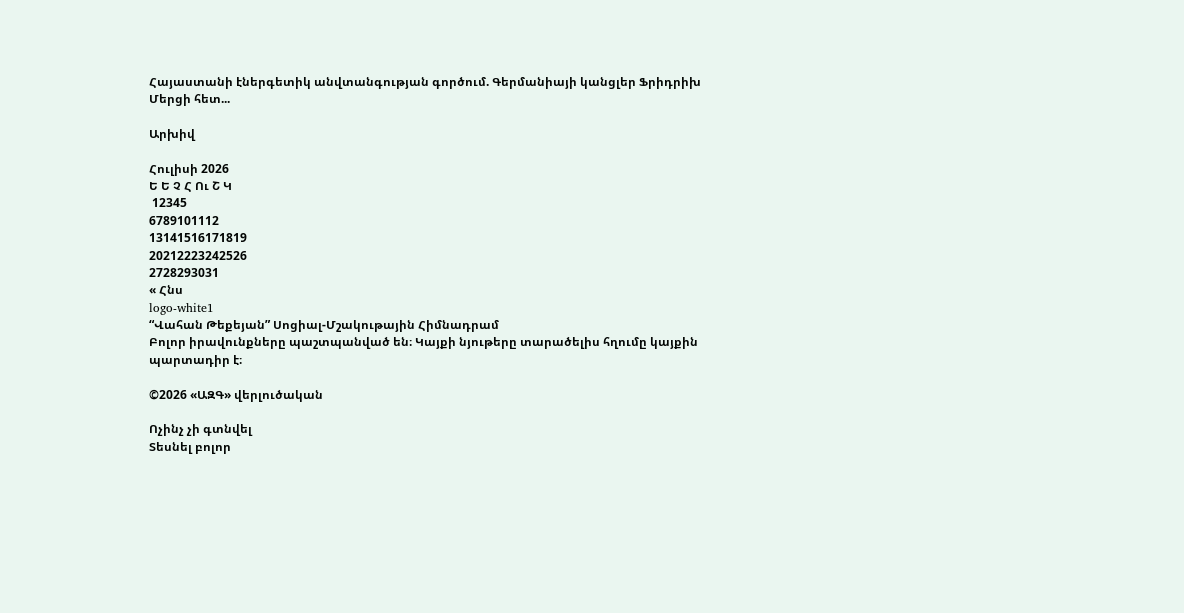Հայաստանի էներգետիկ անվտանգության գործում. Գերմանիայի կանցլեր Ֆրիդրիխ Մերցի հետ...

Արխիվ

Հուլիսի 2026
Ե Ե Չ Հ Ու Շ Կ
 12345
6789101112
13141516171819
20212223242526
2728293031
« Հնս
logo-white1
“Վահան Թեքեյան” Սոցիալ-Մշակութային Հիմնադրամ
Բոլոր իրավունքները պաշտպանված են։ Կայքի նյութերը տարածելիս հղումը կայքին պարտադիր է։

©2026 «ԱԶԳ» վերլուծական

Ոչինչ չի գտնվել
Տեսնել բոլոր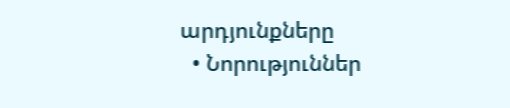արդյունքները
  • Նորություններ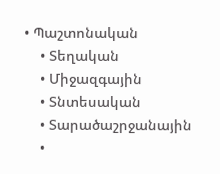• Պաշտոնական
    • Տեղական
    • Միջազգային
    • Տնտեսական
    • Տարածաշրջանային
    •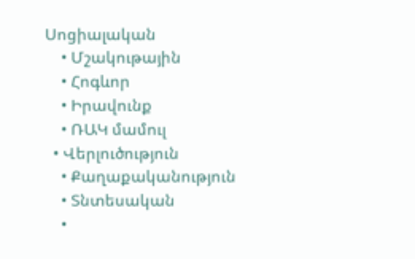Սոցիալական
    • Մշակութային
    • Հոգևոր
    • Իրավունք
    • ՌԱԿ մամուլ
  • Վերլուծություն
    • Քաղաքականություն
    • Տնտեսական
    •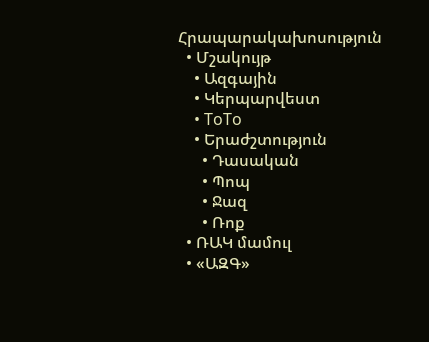Հրապարակախոսություն
  • Մշակույթ
    • Ազգային
    • Կերպարվեստ
    • ToTo
    • Երաժշտություն
      • Դասական
      • Պոպ
      • Ջազ
      • Ռոք
  • ՌԱԿ մամուլ
  • «ԱԶԳ»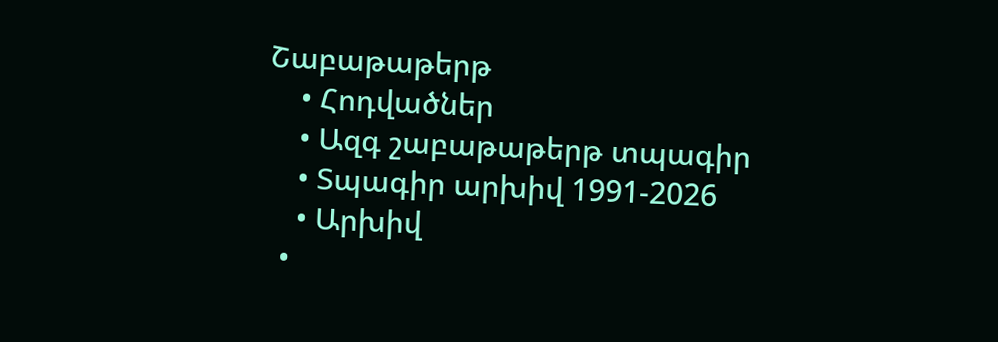Շաբաթաթերթ
    • Հոդվածներ
    • Ազգ շաբաթաթերթ տպագիր
    • Տպագիր արխիվ 1991-2026
    • Արխիվ
  •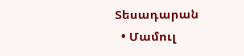Տեսադարան
  • Մամուլ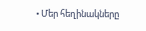• Մեր հեղինակները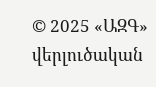© 2025 «ԱԶԳ» վերլուծական